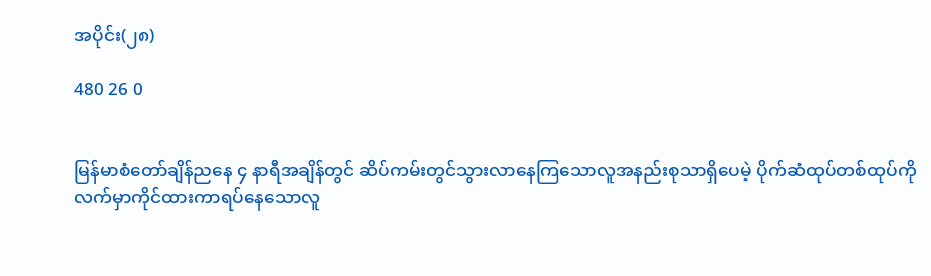အပိုင်း(၂၈)

480 26 0


မြန်မာစံတော်ချိန်ညနေ ၄ နာရီအချိန်တွင် ဆိပ်ကမ်းတွင်သွားလာနေကြသောလူအနည်းစုသာရှိပေမဲ့ ပိုက်ဆံထုပ်တစ်ထုပ်ကိုလက်မှာကိုင်ထားကာရပ်နေသောလူ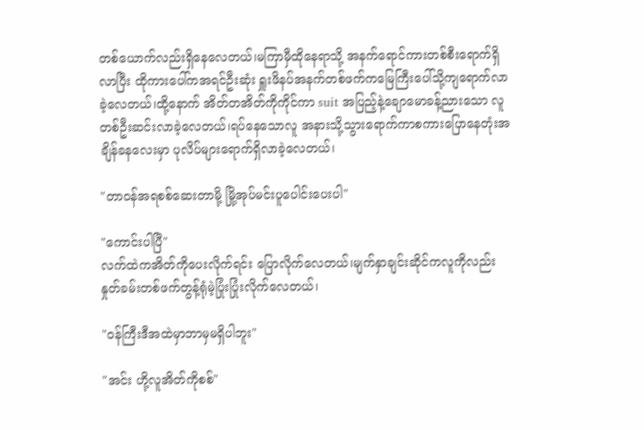တစ်ယောက်လည်းရှိ‌နေလေတယ်၊မကြာမှီထိုနေရာသို့ အနက်ရောင်ကားတစ်စီးရောက်ရှိလာပြီး ထိုကားပေါ်ကအရင်ဦးဆုံး ရှူးဖိနပ်အနက်တစ်ဖက်ကမြေကြီးပေါ်သို့ကျရောက်လာခဲ့လေတယ်၊ထို့နောက် အိတ်တအိတ်ကိုကိုင်ကာ suit အပြည့်နဲ့ချောမောခန့်ညားသော လူတစ်ဦးဆင်းလာခဲ့လေတယ်၊ရပ်နေသောလူ အနားသို့သွားရောက်ကာစကားပြောနေတုံးအချိန်ခနလေးမှာ ပုလိပ်များရောက်ရှိလာခဲ့လေတယ်၊

"တာဝန်အရစစ်ဆေးတာမို့ မြို့အုပ်မင်းပူပေါင်းပေးပါ"

"ကောင်းပါပြီ"
လက်ထဲကအိတ်ကိုပေးလိုက်ရင်း ပြောလိုက်လေတယ်၊မျက်နှာချင်းဆိုင်ကလူကိုလည်း နှုတ်ခမ်းတစ်ဖက်တွန့်ရုံမဲ့ပြုံးပြုံးလိုက်လေတယ်၊

"ဝန်ကြီးဒီအထဲမှာဘာမှမရှိပါဘူး"

"အင်း ဟို့လူအိတ်ကိုစစ်"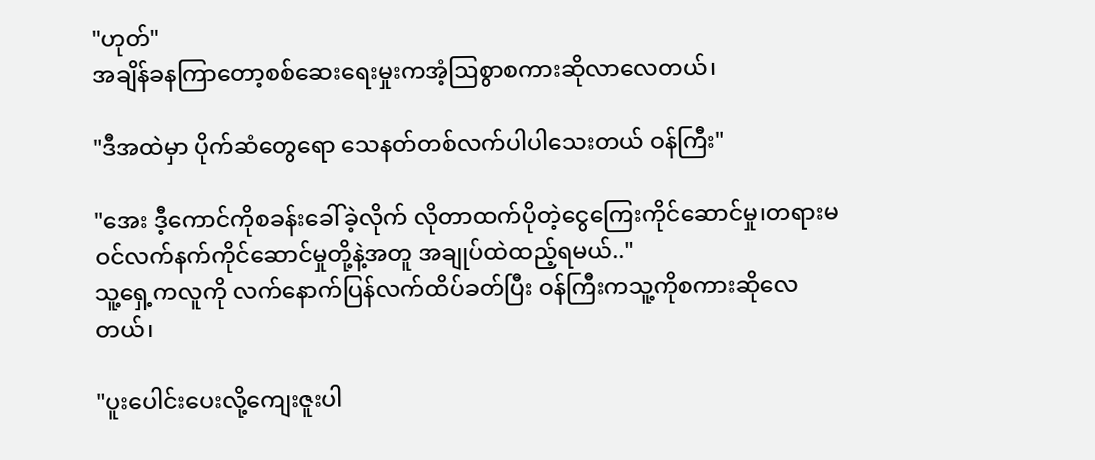"ဟုတ်"
အချိန်ခနကြာတော့စစ်ဆေးရေးမှုးကအံ့ဩစွာစကားဆိုလာလေတယ်၊

"ဒီအထဲမှာ ပိုက်ဆံတွေရော သေနတ်တစ်လက်ပါပါသေးတယ် ဝန်ကြီး"

"အေး ဒီ့ကောင်ကိုစခန်းခေါ်ခဲ့လိုက် လိုတာထက်ပိုတဲ့ငွေကြေးကိုင်ဆောင်မှု၊တရားမဝင်လက်နက်ကိုင်ဆောင်မှုတို့နဲ့အတူ အချုပ်ထဲထည့်ရမယ်.."
သူ့ရှေ့ကလူကို လက်နောက်ပြန်လက်ထိပ်ခတ်ပြီး ဝန်ကြီးကသူ့ကိုစကားဆိုလေတယ်၊

"ပူးပေါင်းပေးလို့ကျေးဇူးပါ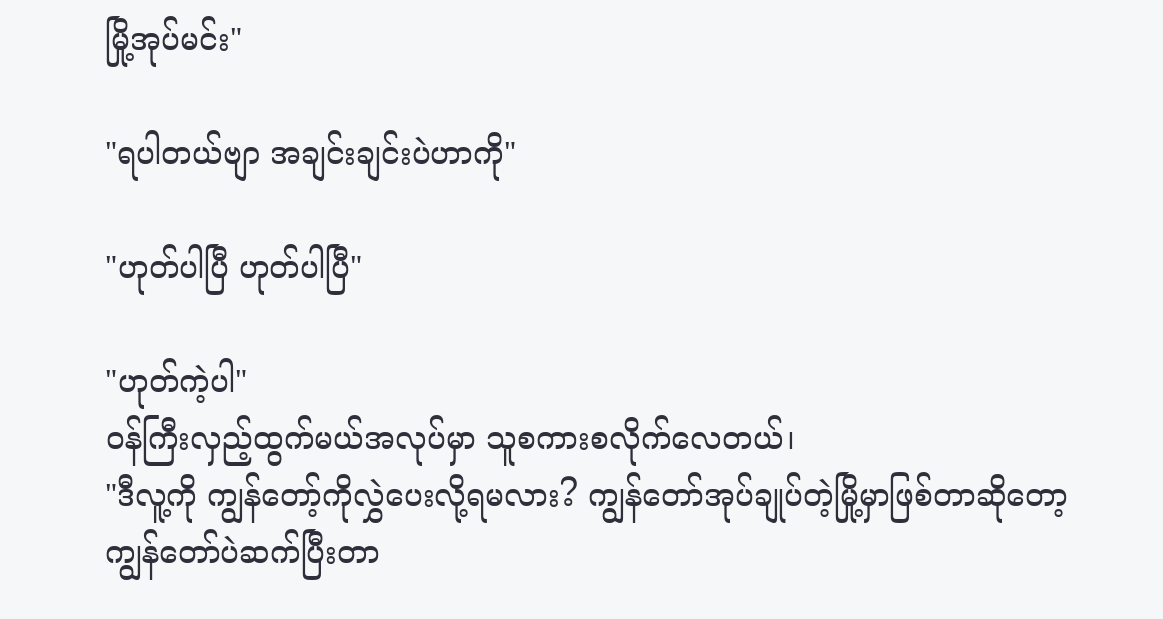မြို့အုပ်မင်း"

"ရပါတယ်ဗျာ အချင်းချင်းပဲဟာကို"

"ဟုတ်ပါပြီ ဟုတ်ပါပြီ"

"ဟုတ်ကဲ့ပါ"
ဝန်ကြီးလှည့်ထွက်မယ်အလုပ်မှာ သူစကားစလိုက်လေတယ်၊
"ဒီလူ့ကို ကျွန်တော့်ကိုလွှဲပေးလို့ရမလား? ကျွန်တော်အုပ်ချုပ်တဲ့မြို့မှာဖြစ်တာဆိုတော့ ကျွန်တော်ပဲဆက်ပြီးတာ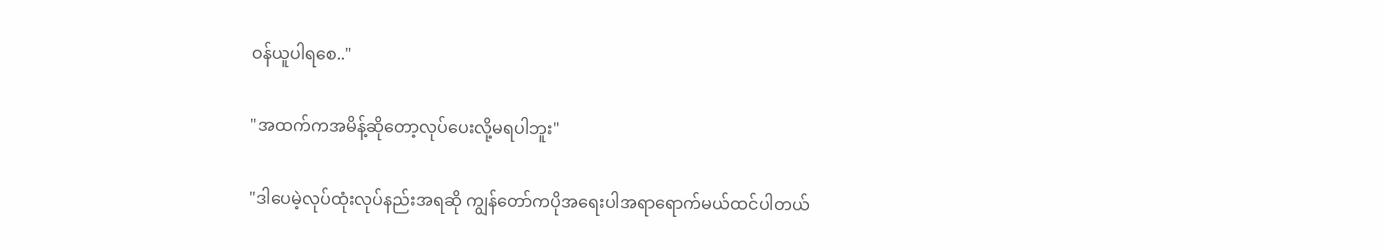ဝန်ယူပါရစေ.."

"အထက်ကအမိန့်ဆိုတော့လုပ်ပေးလို့မရပါဘူး"

"ဒါပေမဲ့လုပ်ထုံးလုပ်နည်းအရဆို ကျွန်တော်ကပိုအရေးပါအရာရောက်မယ်ထင်ပါတယ်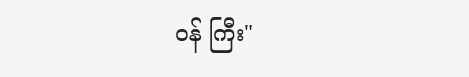ဝန် ကြီး"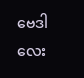ဗေဒါလေး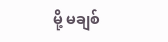မို့ မချစ်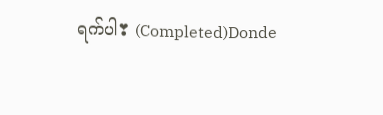ရက်ပါ❣ (Completed)Donde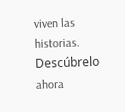viven las historias. Descúbrelo ahora